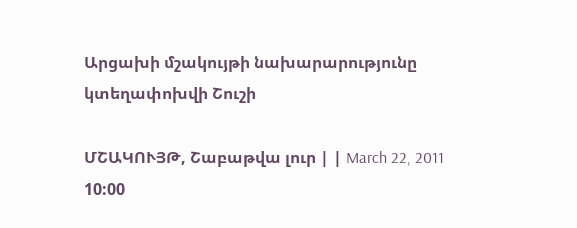Արցախի մշակույթի նախարարությունը կտեղափոխվի Շուշի

ՄՇԱԿՈՒՅԹ, Շաբաթվա լուր | | March 22, 2011 10:00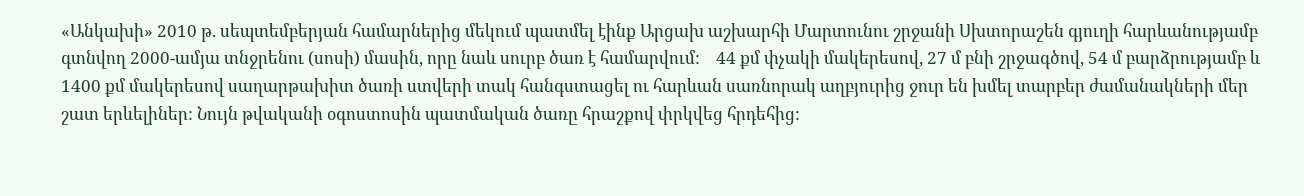«Անկախի» 2010 թ. սեպտեմբերյան համարներից մեկում պատմել էինք Արցախ աշխարհի Մարտունու շրջանի Սխտորաշեն գյուղի հարևանությամբ գտնվող 2000-ամյա տնջրենու (սոսի) մասին, որը նաև սուրբ ծառ է համարվում:    44 քմ փչակի մակերեսով, 27 մ բնի շրջագծով, 54 մ բարձրությամբ և 1400 քմ մակերեսով սաղարթախիտ ծառի ստվերի տակ հանգստացել ու հարևան սառնորակ աղբյուրից ջուր են խմել տարբեր ժամանակների մեր շատ երևելիներ: Նույն թվականի օգոստոսին պատմական ծառը հրաշքով փրկվեց հրդեհից: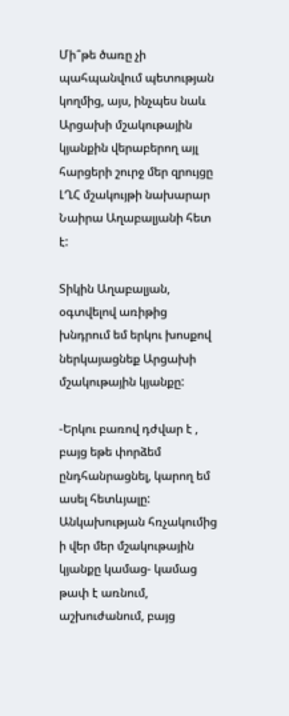Մի՞թե ծառը չի պահպանվում պետության կողմից, այս, ինչպես նաև Արցախի մշակութային կյանքին վերաբերող այլ հարցերի շուրջ մեր զրույցը ԼՂՀ մշակույթի նախարար Նաիրա Աղաբալյանի հետ է:

Տիկին Աղաբալյան, օգտվելով առիթից խնդրում եմ երկու խոսքով ներկայացնեք Արցախի մշակութային կյանքը:

-Երկու բառով դժվար է , բայց եթե փորձեմ ընդհանրացնել, կարող եմ ասել հետևյալը: Անկախության հռչակումից ի վեր մեր մշակութային կյանքը կամաց- կամաց թափ է առնում, աշխուժանում, բայց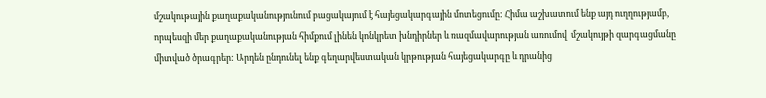մշակութային քաղաքականությունում բացակայում է հայեցակարգային մոտեցումը: Հիմա աշխատում ենք այդ ուղղությամբ, որպեսզի մեր քաղաքականության հիմքում լինեն կոնկրետ խնդիրներ և ռազմավարության առումով  մշակույթի զարգացմանը միտված ծրագրեր: Արդեն ընդունել ենք գեղարվեստական կրթության հայեցակարգը և դրանից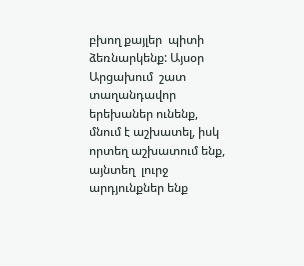բխող քայլեր  պիտի ձեռնարկենք: Այսօր  Արցախում  շատ տաղանդավոր երեխաներ ունենք, մնում է աշխատել, իսկ որտեղ աշխատում ենք, այնտեղ  լուրջ արդյունքներ ենք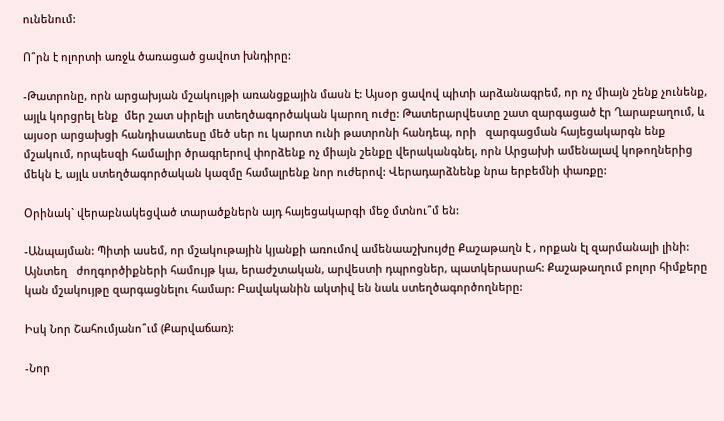ունենում:

Ո՞րն է ոլորտի առջև ծառացած ցավոտ խնդիրը:

-Թատրոնը, որն արցախյան մշակույթի առանցքային մասն է: Այսօր ցավով պիտի արձանագրեմ, որ ոչ միայն շենք չունենք, այլև կորցրել ենք  մեր շատ սիրելի ստեղծագործական կարող ուժը: Թատերարվեստը շատ զարգացած էր Ղարաբաղում, և այսօր արցախցի հանդիսատեսը մեծ սեր ու կարոտ ունի թատրոնի հանդեպ, որի   զարգացման հայեցակարգն ենք մշակում, որպեսզի համալիր ծրագրերով փորձենք ոչ միայն շենքը վերականգնել, որն Արցախի ամենալավ կոթողներից մեկն է, այլև ստեղծագործական կազմը համալրենք նոր ուժերով: Վերադարձնենք նրա երբեմնի փառքը:

Օրինակ` վերաբնակեցված տարածքներն այդ հայեցակարգի մեջ մտնու՞մ են:

-Անպայման: Պիտի ասեմ, որ մշակութային կյանքի առումով ամենաաշխույժը Քաշաթաղն է , որքան էլ զարմանալի լինի: Այնտեղ   ժողգործիքների համույթ կա, երաժշտական, արվեստի դպրոցներ, պատկերասրահ: Քաշաթաղում բոլոր հիմքերը կան մշակույթը զարգացնելու համար: Բավականին ակտիվ են նաև ստեղծագործողները:

Իսկ Նոր Շահումյանո՞ւմ (Քարվաճառ):

-Նոր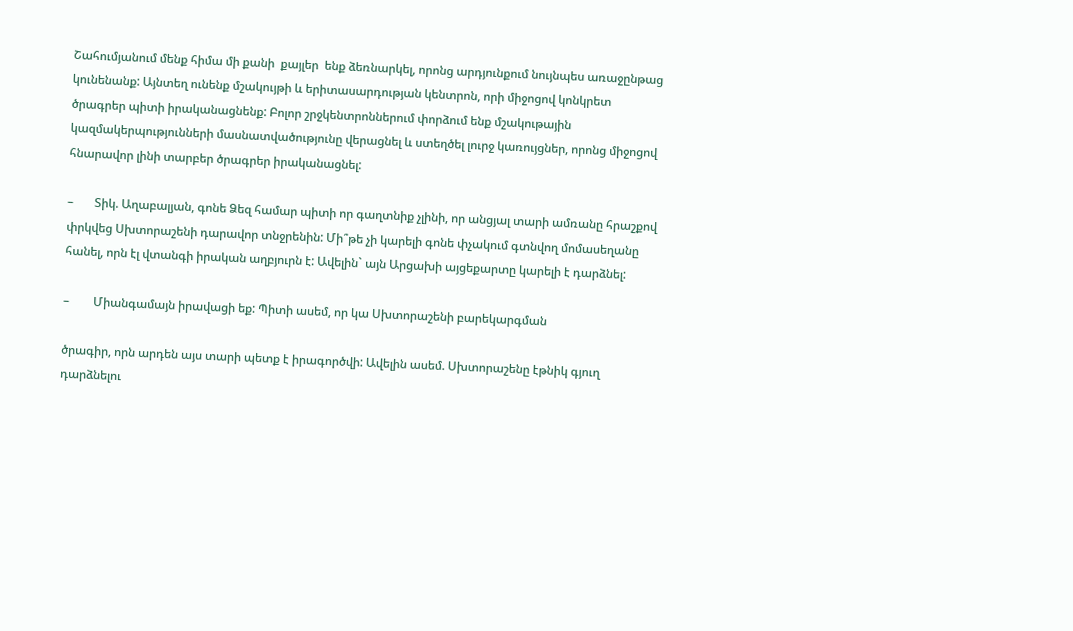Շահումյանում մենք հիմա մի քանի  քայլեր  ենք ձեռնարկել, որոնց արդյունքում նույնպես առաջընթաց կունենանք: Այնտեղ ունենք մշակույթի և երիտասարդության կենտրոն, որի միջոցով կոնկրետ ծրագրեր պիտի իրականացնենք: Բոլոր շրջկենտրոններում փորձում ենք մշակութային կազմակերպությունների մասնատվածությունը վերացնել և ստեղծել լուրջ կառույցներ, որոնց միջոցով հնարավոր լինի տարբեր ծրագրեր իրականացնել:

–       Տիկ. Աղաբալյան, գոնե Ձեզ համար պիտի որ գաղտնիք չլինի, որ անցյալ տարի ամռանը հրաշքով փրկվեց Սխտորաշենի դարավոր տնջրենին: Մի՞թե չի կարելի գոնե փչակում գտնվող մոմասեղանը հանել, որն էլ վտանգի իրական աղբյուրն է: Ավելին` այն Արցախի այցեքարտը կարելի է դարձնել:

–        Միանգամայն իրավացի եք: Պիտի ասեմ, որ կա Սխտորաշենի բարեկարգման

ծրագիր, որն արդեն այս տարի պետք է իրագործվի: Ավելին ասեմ. Սխտորաշենը էթնիկ գյուղ դարձնելու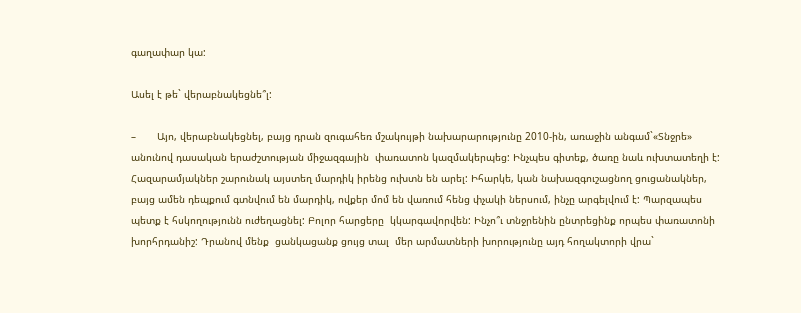գաղափար կա:

Ասել է թե` վերաբնակեցնե՞լ:

–       Այո, վերաբնակեցնել, բայց դրան զուգահեռ մշակույթի նախարարությունը 2010-ին, առաջին անգամ`«Տնջրե» անունով դասական երաժշտության միջազգային  փառատոն կազմակերպեց: Ինչպես գիտեք, ծառը նաև ուխտատեղի է: Հազարամյակներ շարունակ այստեղ մարդիկ իրենց ուխտն են արել: Իհարկե, կան նախազգուշացնող ցուցանակներ, բայց ամեն դեպքում գտնվում են մարդիկ, ովքեր մոմ են վառում հենց փչակի ներսում, ինչը արգելվում է: Պարզապես պետք է հսկողությունն ուժեղացնել: Բոլոր հարցերը  կկարգավորվեն: Ինչո՞ւ տնջրենին ընտրեցինք որպես փառատոնի խորհրդանիշ: Դրանով մենք  ցանկացանք ցույց տալ  մեր արմատների խորությունը այդ հողակտորի վրա`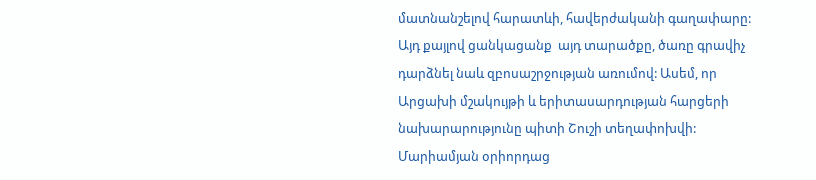մատնանշելով հարատևի, հավերժականի գաղափարը: Այդ քայլով ցանկացանք  այդ տարածքը, ծառը գրավիչ դարձնել նաև զբոսաշրջության առումով: Ասեմ, որ Արցախի մշակույթի և երիտասարդության հարցերի նախարարությունը պիտի Շուշի տեղափոխվի:   Մարիամյան օրիորդաց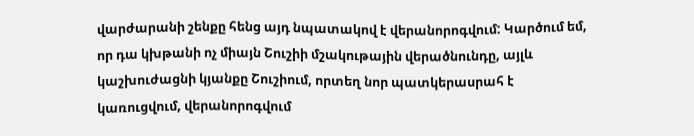վարժարանի շենքը հենց այդ նպատակով է վերանորոգվում: Կարծում եմ, որ դա կխթանի ոչ միայն Շուշիի մշակութային վերածնունդը, այլև կաշխուժացնի կյանքը Շուշիում, որտեղ նոր պատկերասրահ է կառուցվում, վերանորոգվում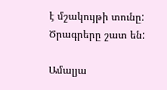է մշակույթի տունը: Ծրագրերը շատ են:

Ամալյա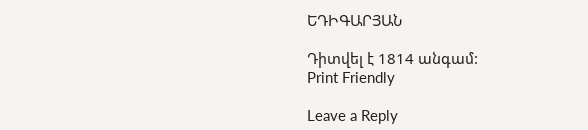ԵԴԻԳԱՐՅԱՆ

Դիտվել է 1814 անգամ:
Print Friendly

Leave a Reply